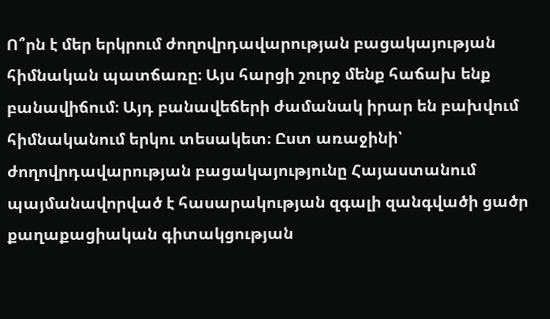Ո՞րն է մեր երկրում ժողովրդավարության բացակայության հիմնական պատճառը։ Այս հարցի շուրջ մենք հաճախ ենք բանավիճում։ Այդ բանավեճերի ժամանակ իրար են բախվում հիմնականում երկու տեսակետ։ Ըստ առաջինի՝ ժողովրդավարության բացակայությունը Հայաստանում պայմանավորված է հասարակության զգալի զանգվածի ցածր քաղաքացիական գիտակցության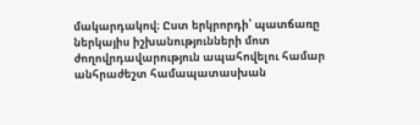մակարդակով։ Ըստ երկրորդի՝ պատճառը ներկայիս իշխանությունների մոտ ժողովրդավարություն ապահովելու համար անհրաժեշտ համապատասխան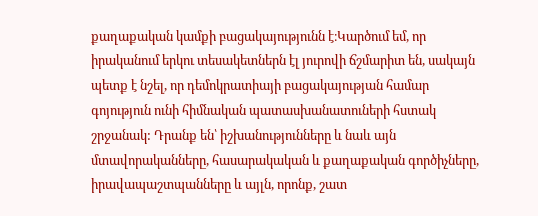քաղաքական կամքի բացակայությունն է։Կարծում եմ, որ իրականում երկու տեսակետներն էլ յուրովի ճշմարիտ են, սակայն պետք է նշել, որ դեմոկրատիայի բացակայության համար գոյություն ունի հիմնական պատասխանատուների հստակ շրջանակ: Դրանք են՝ իշխանությունները և նաև այն մտավորականները, հասարակական և քաղաքական գործիչները, իրավապաշտպանները և այլն, որոնք, շատ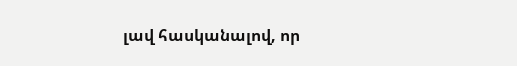լավ հասկանալով, որ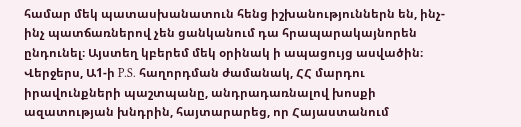համար մեկ պատասխանատուն հենց իշխանություններն են, ինչ-ինչ պատճառներով չեն ցանկանում դա հրապարակայնորեն ընդունել։ Այստեղ կբերեմ մեկ օրինակ ի ապացույց ասվածին։
Վերջերս, Ա1-ի P.S. հաղորդման ժամանակ, ՀՀ մարդու իրավունքների պաշտպանը, անդրադառնալով խոսքի ազատության խնդրին, հայտարարեց, որ Հայաստանում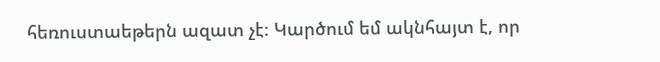հեռուստաեթերն ազատ չէ։ Կարծում եմ ակնհայտ է, որ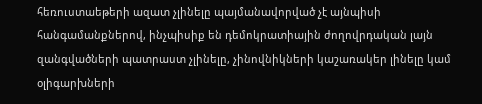հեռուստաեթերի ազատ չլինելը պայմանավորված չէ այնպիսի հանգամանքներով, ինչպիսիք են դեմոկրատիային ժողովրդական լայն զանգվածների պատրաստ չլինելը, չինովնիկների կաշառակեր լինելը կամ օլիգարխների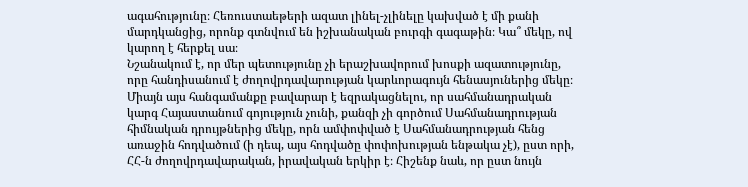ագահությունը։ Հեռուստաեթերի ազատ լինել-չլինելը կախված է մի քանի մարդկանցից, որոնք գտնվում են իշխանական բուրգի գագաթին։ Կա՞ մեկը, ով կարող է հերքել սա։
Նշանակում է, որ մեր պետությունը չի երաշխավորում խոսքի ազատությունը, որը հանդիսանում է ժողովրդավարության կարևորագույն հենասյուներից մեկը։ Միայն այս հանգամանքը բավարար է եզրակացնելու, որ սահմանադրական կարգ Հայաստանում գոյություն չունի, քանզի չի գործում Սահմանադրության հիմնական դրույթներից մեկը, որն ամփոփված է Սահմանադրության հենց առաջին հոդվածում (ի դեպ, այս հոդվածը փոփոխության ենթակա չէ), ըստ որի, ՀՀ-ն ժողովրդավարական, իրավական երկիր է։ Հիշենք նաև, որ ըստ նույն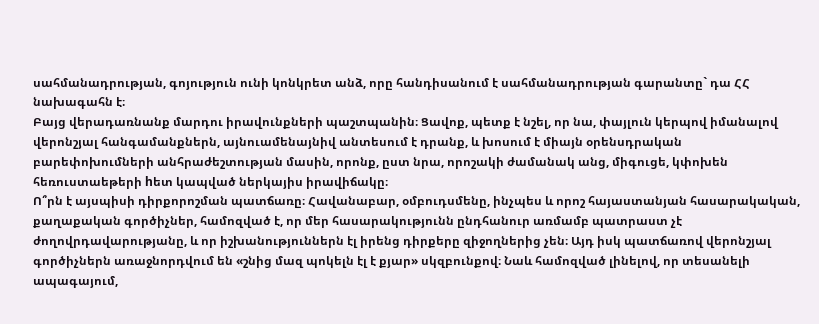սահմանադրության, գոյություն ունի կոնկրետ անձ, որը հանդիսանում է սահմանադրության գարանտը` դա ՀՀ նախագահն է։
Բայց վերադառնանք մարդու իրավունքների պաշտպանին։ Ցավոք, պետք է նշել, որ նա, փայլուն կերպով իմանալով վերոնշյալ հանգամանքներն, այնուամենայնիվ անտեսում է դրանք, և խոսում է միայն օրենսդրական բարեփոխումների անհրաժեշտության մասին, որոնք, ըստ նրա, որոշակի ժամանակ անց, միգուցե, կփոխեն հեռուստաեթերի hետ կապված ներկայիս իրավիճակը։
Ո՞րն է այսպիսի դիրքորոշման պատճառը։ Հավանաբար, օմբուդսմենը, ինչպես և որոշ հայաստանյան հասարակական, քաղաքական գործիչներ, համոզված է, որ մեր հասարակությունն ընդհանուր առմամբ պատրաստ չէ ժողովրդավարությանը, և որ իշխանություններն էլ իրենց դիրքերը զիջողներից չեն։ Այդ իսկ պատճառով վերոնշյալ գործիչներն առաջնորդվում են «շնից մազ պոկելն էլ է քյար» սկզբունքով։ Նաև համոզված լինելով, որ տեսանելի ապագայում,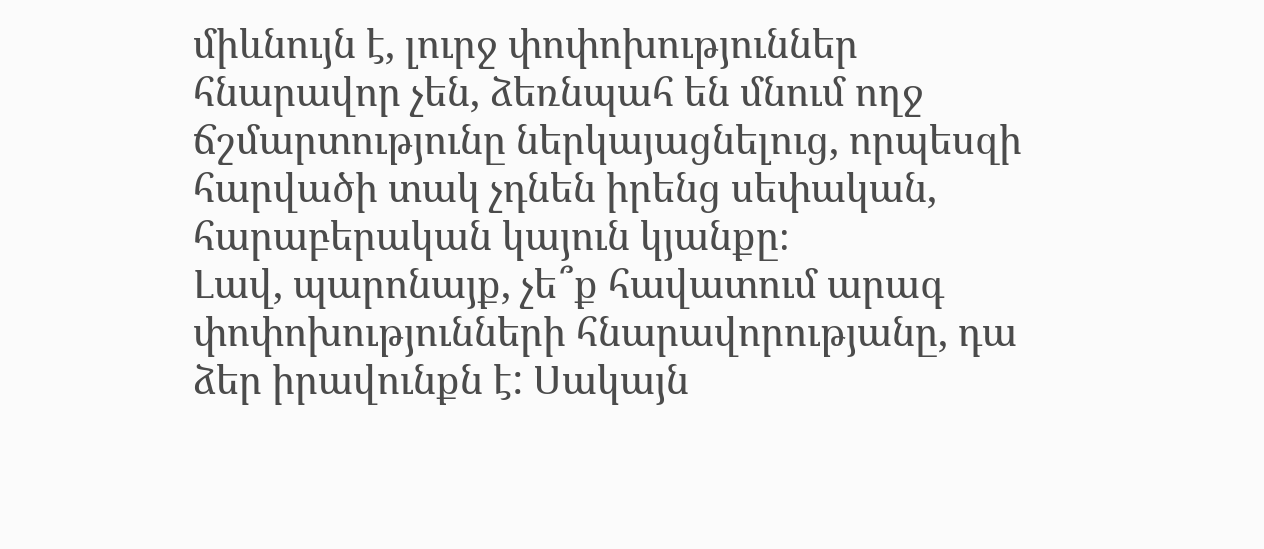միևնույն է, լուրջ փոփոխություններ հնարավոր չեն, ձեռնպահ են մնում ողջ ճշմարտությունը ներկայացնելուց, որպեսզի հարվածի տակ չդնեն իրենց սեփական, հարաբերական կայուն կյանքը։
Լավ, պարոնայք, չե՞ք հավատում արագ փոփոխությունների հնարավորությանը, դա ձեր իրավունքն է: Սակայն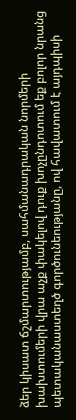ձեր կիսատ ճշմարտությամբ, սահմանադրական նորմերի խախտումերի վրա աչք փակելով դուք խոչընդոտում եք բոլոր նրանց պետականաստեղծ գործունեությանը, ով հավատում է այդպիսի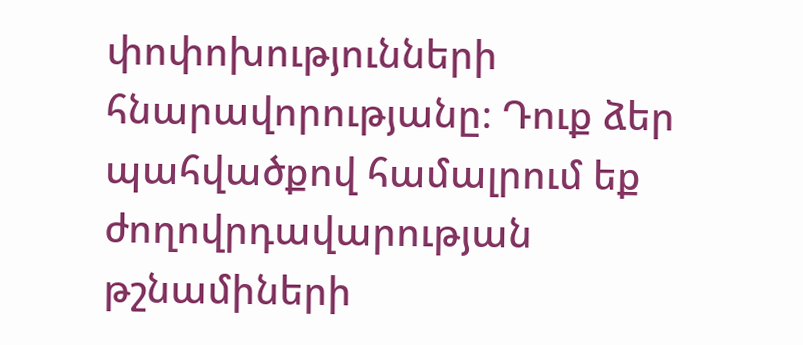փոփոխությունների հնարավորությանը։ Դուք ձեր պահվածքով համալրում եք ժողովրդավարության թշնամիների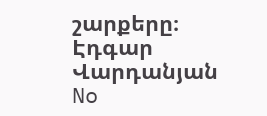շարքերը։
Էդգար Վարդանյան
No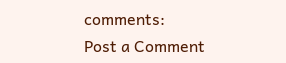comments:
Post a Comment